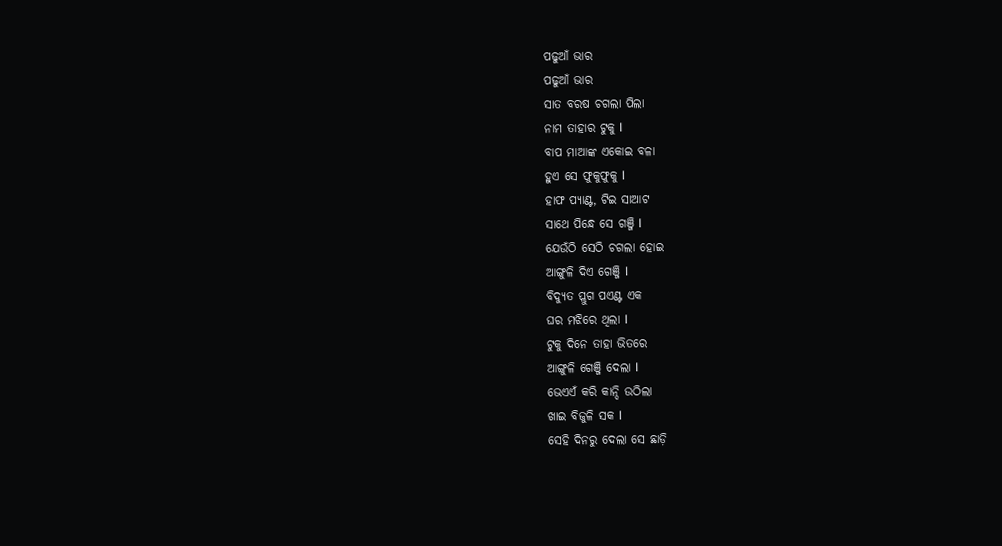ପଢୁଆଁ ଭାର
ପଢୁଆଁ ଭାର
ସାତ ବରଷ ଚଗଲା ପିଲା
ନାମ ତାହାର ଟୁକୁ l
ବାପ ମାଆଙ୍କ ଏକୋଇ ବଳା
ହୁଏ ସେ ଫୁକୁଫୁକୁ l
ହାଫ ପ୍ୟାଣ୍ଟ, ଟିଇ ସାଆଟ
ସାଥେ ପିନ୍ଧେ ସେ ଗଞ୍ଜି l
ଯେଉଁଠି ସେଠି ଚଗଲା ହୋଇ
ଆଙ୍ଗୁଳି ଦିଏ ଗେଞ୍ଜି l
ବିଦ୍ୟୁତ ପ୍ଲୁଗ ପଏଣ୍ଟ ଏକ
ଘର ମଝିରେ ଥିଲା l
ଟୁକୁ ଦିନେ ତାହା ଭିତରେ
ଆଙ୍ଗୁଳି ଗେଞ୍ଜି ଦେଲା l
ଭେଏଏଁ କରି କାନ୍ଦି ଉଠିଲା
ଖାଇ ବିଜୁଳି ସକ l
ସେହି ଦିନରୁ ଦେଲା ସେ ଛାଡ଼ି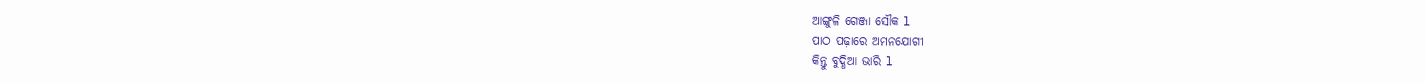ଆଙ୍ଗୁଳି ଗେଞ୍ଜା ସୌକ l
ପାଠ ପଢ଼ାରେ ଅମନଯୋଗୀ
କିନ୍ତୁ ବୁଦ୍ଧିଆ ଭାରି l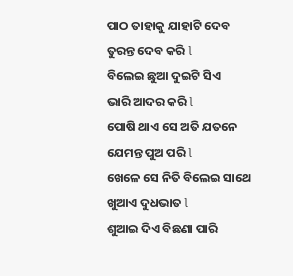ପାଠ ତାହାକୁ ଯାହାଟି ଦେବ
ତୁରନ୍ତ ଦେବ କରି l
ବିଲେଇ ଛୁଆ ଦୁଇଟି ସିଏ
ଭାରି ଆଦର କରି l
ପୋଷି ଥାଏ ସେ ଅତି ଯତନେ
ଯେମନ୍ତ ପୁଅ ପରି l
ଖେଳେ ସେ ନିତି ବିଲେଇ ସାଥେ
ଖୁଆଏ ଦୁଧଭାତ l
ଶୁଆଇ ଦିଏ ବିଛଣା ପାରି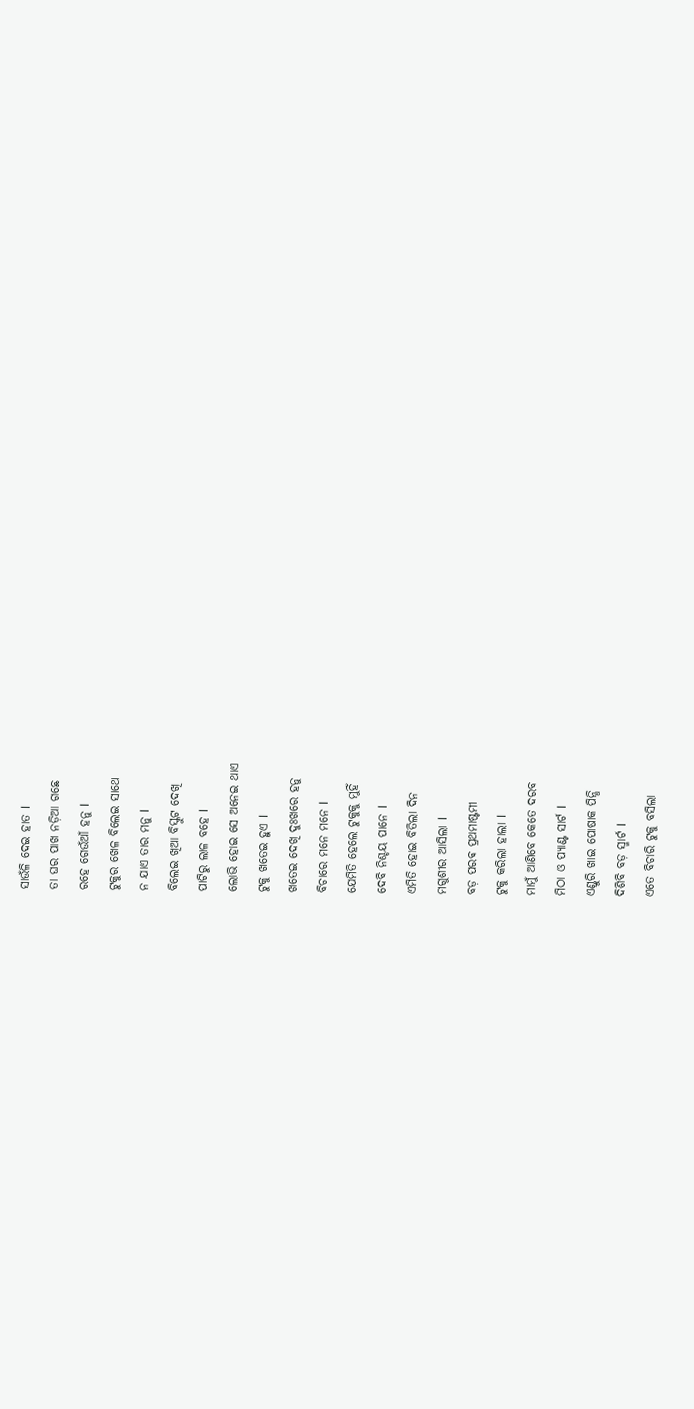ସାଉଁଳି ଦେଇ ହାତ l
ତା ଘର ପାଖ ନଡ଼ିଆ ଗଛେ
ରହେ ଗେଉଁଆଁ ହନୁ l
ଟୁକୁର ଖେଳ ବିଲେଇ ସାଥେ
ନ ଯାଏ ତାର ମନୁ l
ବିଲେଇ ଖିଆ ବିସ୍କୁଟ ଦେଖି
ପାଟିରୁ ଲାଳ ବହେ l
ଲୋଭି ହୋଇ ସେ ଅନେଇ ଥାଏ
ଟୁକୁ ଖତେଇ ହୁଏ l
ଖତେଇ ଦେଖି ଦୁଃଖରେ ହନୁ
ବିଚାରେ ମନେ ମନେ l
ଯେମିତି ହେଲେ ଟୁକୁକୁ ମୁହିଁ
ଦେବି ନିଶ୍ଚୟ ପାନେ l
ଏମିତି ହୋଇ ବିତିଲା ଦିନ
ମଗୁଶୀର ଆସିଲା l
ବଡ଼ ପରଵ ପ୍ରଥମାଷ୍ଟମୀ
ଟୁକୁ କରିଲା ହାଲା l
ମାମୁଁ ଆଣିବେ କେତେ ଦରବ
ମିଠା ଓ ପ୍ୟାଣ୍ଟ ସାର୍ଟ l
ଏଣ୍ଡୁରି ଖାଇ ପୋଷାକ ପିନ୍ଧି
ଦିଶିବି ବଡ଼ ସ୍ମାର୍ଟ l
ଏତେ ବିଚାରି ଟୁକୁ ବସିଲା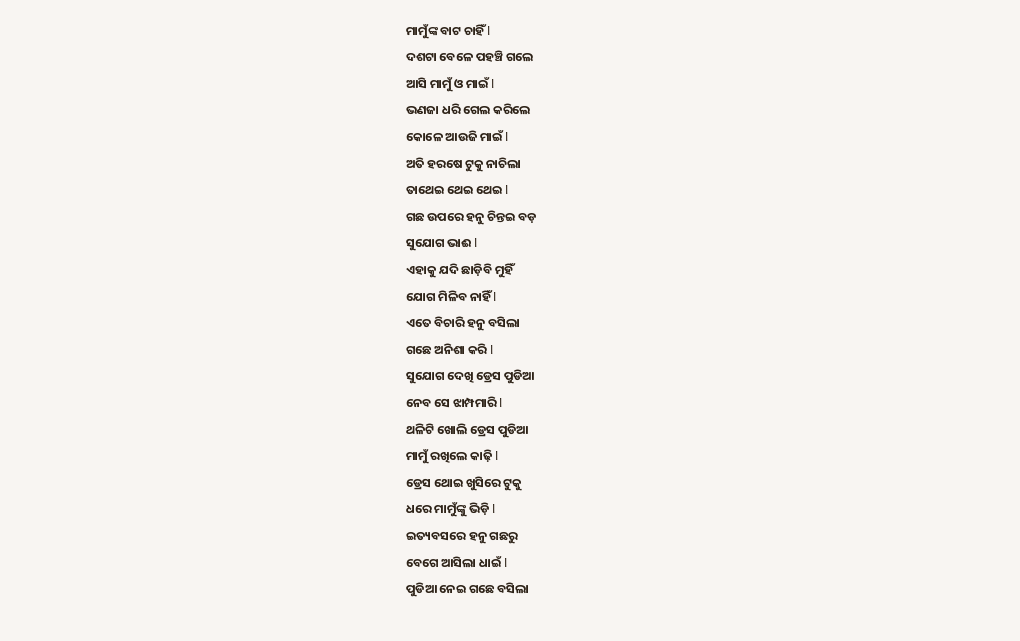ମାମୁଁଙ୍କ ବାଟ ଚାହିଁ l
ଦଶଟା ବେଳେ ପହଞ୍ଚି ଗଲେ
ଆସି ମାମୁଁ ଓ ମାଇଁ l
ଭଣଜା ଧରି ଗେଲ କରିଲେ
କୋଳେ ଆଉଜି ମାଇଁ l
ଅତି ହରଷେ ଟୁକୁ ନାଚିଲା
ତାଥେଇ ଥେଇ ଥେଇ l
ଗଛ ଉପରେ ହନୁ ଚିନ୍ତଇ ବଡ଼
ସୁଯୋଗ ଭାଈ l
ଏହାକୁ ଯଦି ଛାଡ଼ିବି ମୁହିଁ
ଯୋଗ ମିଳିବ ନାହିଁ l
ଏତେ ବିଚାରି ହନୁ ବସିଲା
ଗଛେ ଅନିଶା କରି l
ସୁଯୋଗ ଦେଖି ଡ୍ରେସ ପୁଡିଆ
ନେବ ସେ ଝାମ୍ପମାରି l
ଥଳିଟି ଖୋଲି ଡ୍ରେସ ପୁଡିଆ
ମାମୁଁ ରଖିଲେ କାଢ଼ି l
ଡ୍ରେସ ଥୋଇ ଖୁସିରେ ଟୁକୁ
ଧରେ ମାମୁଁଙ୍କୁ ଭିଡ଼ି l
ଇତ୍ୟବସରେ ହନୁ ଗଛରୁ
ବେଗେ ଆସିଲା ଧାଇଁ l
ପୁଡିଆ ନେଇ ଗଛେ ବସିଲା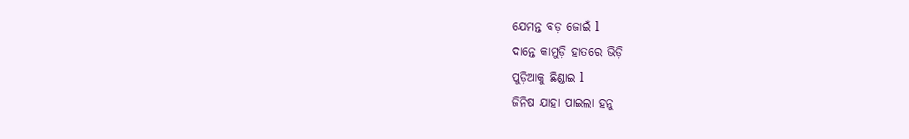ଯେମନ୍ତ ବଡ଼ ଜୋଇଁ l
ଦାନ୍ତେ କାମୁଡ଼ି ହାତରେ ଭିଡ଼ି
ପୁଡ଼ିଆକୁ ଛିଣ୍ଡାଇ l
ଜିନିଷ ଯାହା ପାଇଲା ହନୁ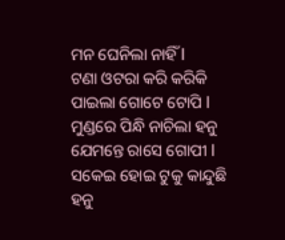ମନ ଘେନିଲା ନାହିଁ l
ଟଣା ଓଟରା କରି କରିକି
ପାଇଲା ଗୋଟେ ଟୋପି l
ମୁଣ୍ଡରେ ପିନ୍ଧି ନାଚିଲା ହନୁ
ଯେମନ୍ତେ ରାସେ ଗୋପୀ l
ସକେଇ ହୋଇ ଟୁକୁ କାନ୍ଦୁଛି
ହନୁ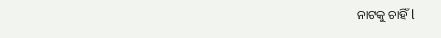ନାଟକୁ ଚାହିଁ l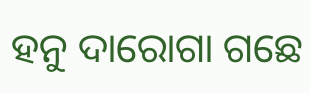ହନୁ ଦାରୋଗା ଗଛେ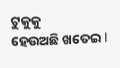ଟୁକୁକୁ
ହେଉଅଛି ଖତେଇ l